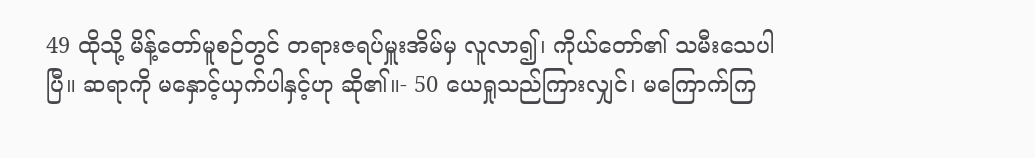49 ထိုသို့ မိန့်တော်မူစဉ်တွင် တရားဇရပ်မှူးအိမ်မှ လူလာ၍၊ ကိုယ်တော်၏ သမီးသေပါပြီ။ ဆရာကို မနှောင့်ယှက်ပါနှင့်ဟု ဆို၏။- 50 ယေရှုသည်ကြားလျှင်၊ မကြောက်ကြ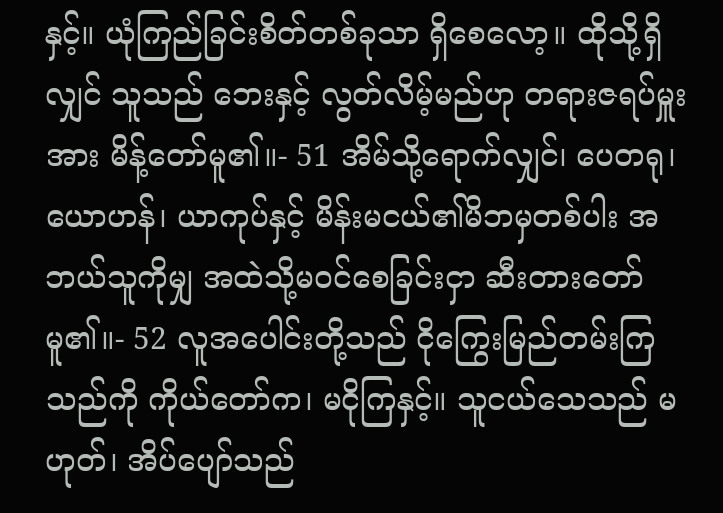နှင့်။ ယုံကြည်ခြင်းစိတ်တစ်ခုသာ ရှိစေလော့။ ထိုသို့ရှိလျှင် သူသည် ဘေးနှင့် လွတ်လိမ့်မည်ဟု တရားဇရပ်မှူးအား မိန့်တော်မူ၏။- 51 အိမ်သို့ရောက်လျှင်၊ ပေတရု၊ ယောဟန်၊ ယာကုပ်နှင့် မိန်းမငယ်၏မိဘမှတစ်ပါး အဘယ်သူကိုမျှ အထဲသို့မဝင်စေခြင်းငှာ ဆီးတားတော်မူ၏။- 52 လူအပေါင်းတို့သည် ငိုကြွေးမြည်တမ်းကြသည်ကို ကိုယ်တော်က၊ မငိုကြနှင့်။ သူငယ်သေသည် မဟုတ်၊ အိပ်ပျော်သည်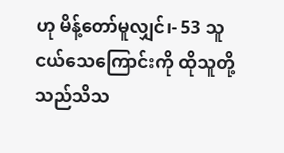ဟု မိန့်တော်မူလျှင်၊- 53 သူငယ်သေကြောင်းကို ထိုသူတို့သည်သိသ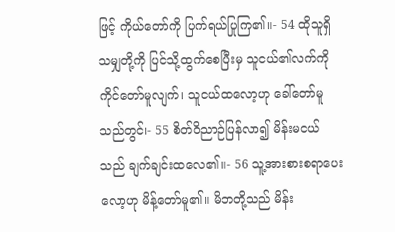ဖြင့် ကိုယ်တော်ကို ပြက်ရယ်ပြုကြ၏။- 54 ထိုသူရှိသမျှတို့ကို ပြင်သို့ထွက်စေပြီးမှ သူငယ်၏လက်ကို ကိုင်တော်မူလျက်၊ သူငယ်ထလော့ဟု ခေါ်တော်မူသည်တွင်၊- 55 စိတ်ဝိညာဉ်ပြန်လာ၍ မိန်းမငယ်သည် ချက်ချင်းထလေ၏။- 56 သူ့အားစားစရာပေးလော့ဟု မိန့်တော်မူ၏။ မိဘတို့သည် မိန်း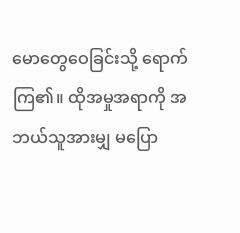မောတွေဝေခြင်းသို့ ရောက်ကြ၏။ ထိုအမှုအရာကို အဘယ်သူအားမျှ မပြော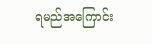ရမည်အကြောင်း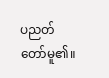ပညတ်တော်မူ၏။